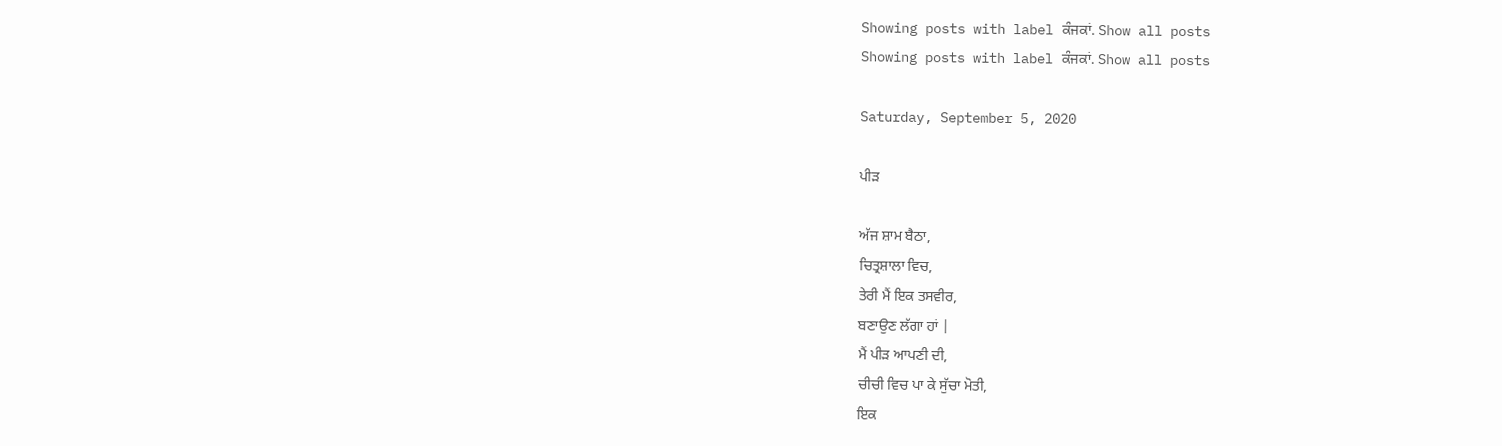Showing posts with label ਕੰਜਕਾਂ. Show all posts
Showing posts with label ਕੰਜਕਾਂ. Show all posts

Saturday, September 5, 2020

ਪੀੜ

ਅੱਜ ਸ਼ਾਮ ਬੈਠਾ,
ਚਿਤ੍ਰਸ਼ਾਲਾ ਵਿਚ,
ਤੇਰੀ ਮੈਂ ਇਕ ਤਸਵੀਰ,
ਬਣਾਉਣ ਲੱਗਾ ਹਾਂ |
ਮੈਂ ਪੀੜ ਆਪਣੀ ਦੀ,
ਚੀਚੀ ਵਿਚ ਪਾ ਕੇ ਸੁੱਚਾ ਮੋਤੀ,
ਇਕ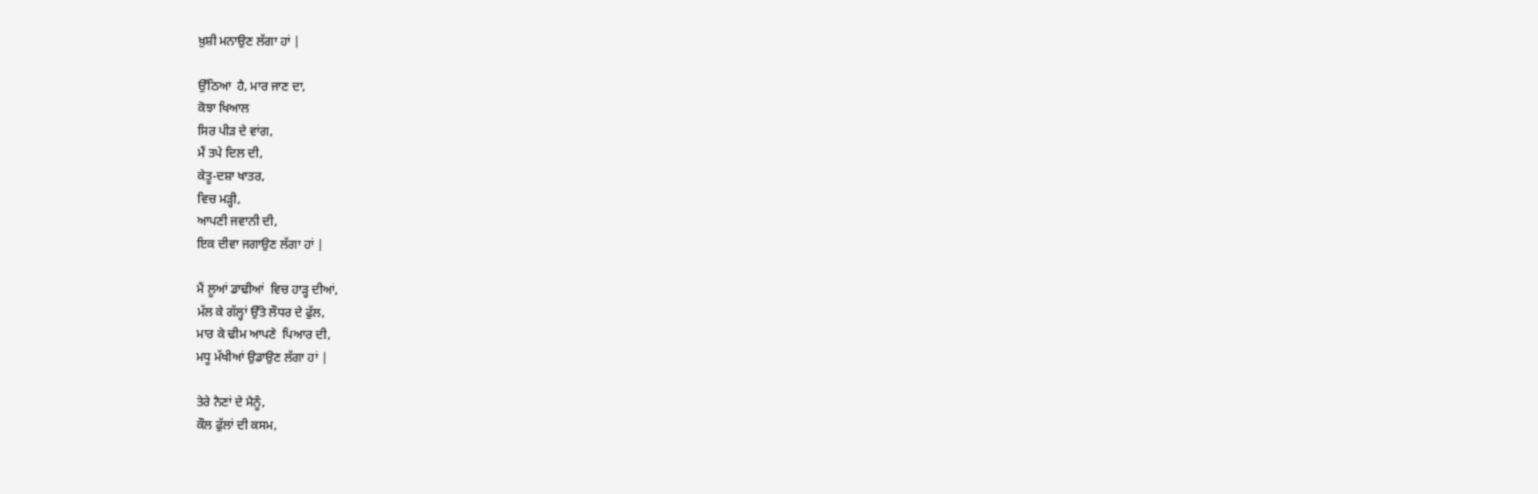ਖ਼ੁਸ਼ੀ ਮਨਾਉਣ ਲੱਗਾ ਹਾਂ |

ਉੱਠਿਆ  ਹੈ, ਮਾਰ ਜਾਣ ਦਾ,
ਕੋਝਾ ਖਿਆਲ
ਸਿਰ ਪੀੜ ਦੇ ਵਾਂਗ,
ਮੈਂ ਤਪੇ ਦਿਲ ਦੀ,
ਕੇਤੂ-ਦਸ਼ਾ ਖਾਤਰ,
ਵਿਚ ਮੜ੍ਹੀ,
ਆਪਣੀ ਜਵਾਨੀ ਦੀ,
ਇਕ ਦੀਵਾ ਜਗਾਉਣ ਲੱਗਾ ਹਾਂ |

ਮੈਂ ਲੂਆਂ ਡਾਢੀਆਂ  ਵਿਚ ਹਾੜ੍ਹ ਦੀਆਂ,
ਮੱਲ ਕੇ ਗੱਲ੍ਹਾਂ ਉੱਤੇ ਲੌਧਰ ਦੇ ਫੁੱਲ,
ਮਾਰ ਕੇ ਢੀਮ ਆਪਣੇ  ਪਿਆਰ ਦੀ,
ਮਧੂ ਮੱਖੀਆਂ ਉਡਾਉਣ ਲੱਗਾ ਹਾਂ |

ਤੇਰੇ ਨੈਣਾਂ ਦੇ ਮੈਨੂੰ,
ਕੌਲ ਫੁੱਲਾਂ ਦੀ ਕਸਮ,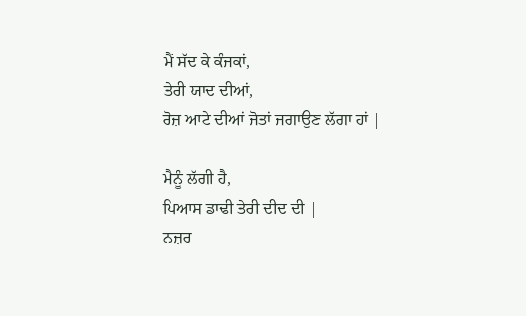ਮੈਂ ਸੱਦ ਕੇ ਕੰਜਕਾਂ,
ਤੇਰੀ ਯਾਦ ਦੀਆਂ,
ਰੋਜ਼ ਆਟੇ ਦੀਆਂ ਜੋਤਾਂ ਜਗਾਉਣ ਲੱਗਾ ਹਾਂ |

ਮੈਨੂੰ ਲੱਗੀ ਹੈ,
ਪਿਆਸ ਡਾਢੀ ਤੇਰੀ ਦੀਦ ਦੀ |
ਨਜ਼ਰ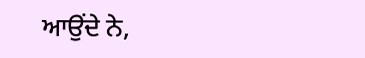ਆਉਂਦੇ ਨੇ,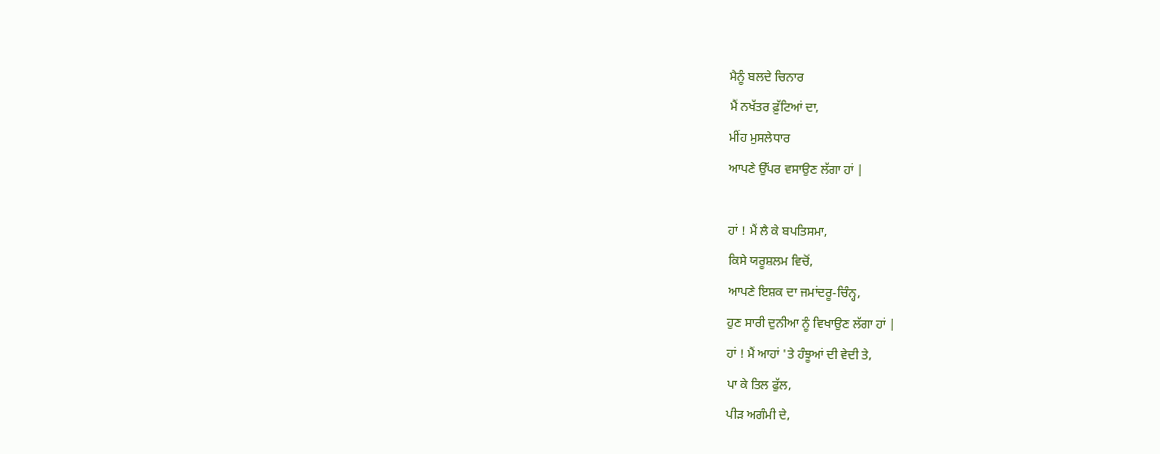ਮੈਨੂੰ ਬਲਦੇ ਚਿਨਾਰ
ਮੈਂ ਨਖੱਤਰ ਫ਼ੁੱਟਿਆਂ ਦਾ,
ਮੀਂਹ ਮੁਸਲੇਧਾਰ
ਆਪਣੇ ਉੱਪਰ ਵਸਾਉਣ ਲੱਗਾ ਹਾਂ |

ਹਾਂ ! ਮੈਂ ਲੈ ਕੇ ਬਪਤਿਸਮਾ,
ਕਿਸੇ ਯਰੂਸ਼ਲਮ ਵਿਚੋਂ,
ਆਪਣੇ ਇਸ਼ਕ ਦਾ ਜਮਾਂਦਰੂ-ਚਿੰਨ੍ਹ,
ਹੁਣ ਸਾਰੀ ਦੁਨੀਆ ਨੂੰ ਵਿਖਾਉਣ ਲੱਗਾ ਹਾਂ |
ਹਾਂ ! ਮੈਂ ਆਹਾਂ 'ਤੇ ਹੰਝੂਆਂ ਦੀ ਵੇਦੀ ਤੇ,
ਪਾ ਕੇ ਤਿਲ ਫੁੱਲ,
ਪੀੜ ਅਗੰਮੀ ਦੇ,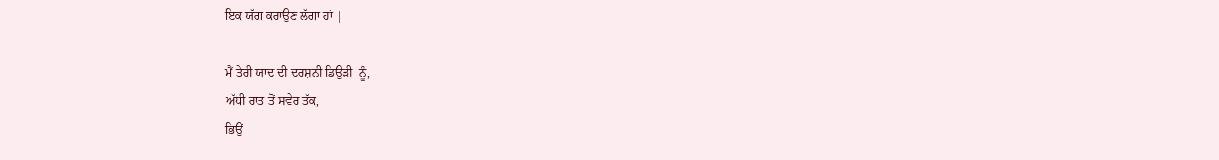ਇਕ ਯੱਗ ਕਰਾਉਣ ਲੱਗਾ ਹਾਂ |

ਮੈਂ ਤੇਰੀ ਯਾਦ ਦੀ ਦਰਸ਼ਨੀ ਡਿਉੜੀ  ਨੂੰ,
ਅੱਧੀ ਰਾਤ ਤੋਂ ਸਵੇਰ ਤੱਕ,
ਭਿਉਂ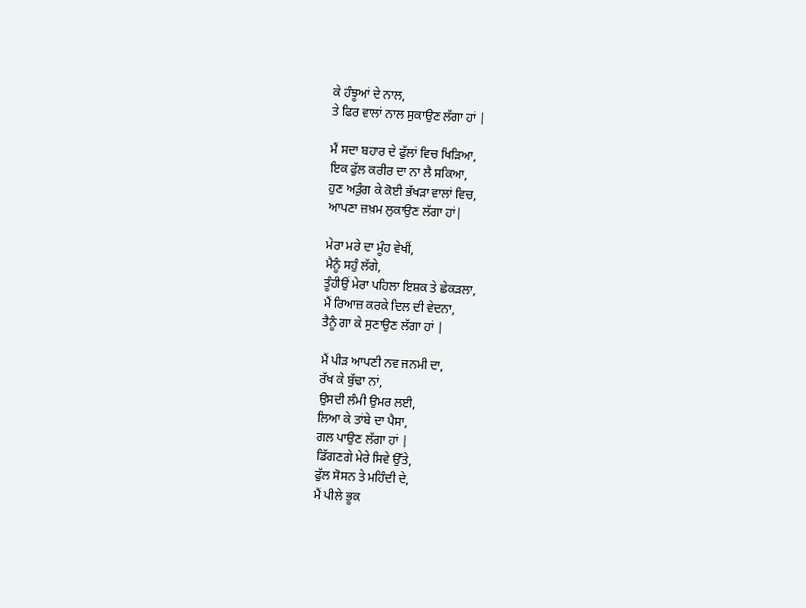ਕੇ ਹੰਝੂਆਂ ਦੇ ਨਾਲ,
ਤੇ ਫਿਰ ਵਾਲਾਂ ਨਾਲ ਸੁਕਾਉਣ ਲੱਗਾ ਹਾਂ |

ਮੈਂ ਸਦਾ ਬਹਾਰ ਦੇ ਫੁੱਲਾਂ ਵਿਚ ਖਿੜਿਆ,
ਇਕ ਫੁੱਲ ਕਰੀਰ ਦਾ ਨਾ ਲੈ ਸਕਿਆ,
ਹੁਣ ਅੜੁੰਗ ਕੇ ਕੋਈ ਭੱਖੜਾ ਵਾਲਾਂ ਵਿਚ,
ਆਪਣਾ ਜ਼ਖ਼ਮ ਲੁਕਾਉਣ ਲੱਗਾ ਹਾਂ|

ਮੇਰਾ ਮਰੇ ਦਾ ਮੂੰਹ ਵੇਖੀਂ,
ਮੈਨੂੰ ਸਹੁੰ ਲੱਗੇ,
ਤੂੰਹੀਉਂ ਮੇਰਾ ਪਹਿਲਾ ਇਸ਼ਕ ਤੇ ਛੇਕੜਲਾ,
ਮੈਂ ਰਿਆਜ਼ ਕਰਕੇ ਦਿਲ ਦੀ ਵੇਦਨਾ,
ਤੈਨੂੰ ਗਾ ਕੇ ਸੁਣਾਉਣ ਲੱਗਾ ਹਾਂ |

ਮੈਂ ਪੀੜ ਆਪਣੀ ਨਵ ਜਨਮੀ ਦਾ,
ਰੱਖ ਕੇ ਬੁੱਢਾ ਨਾਂ,
ਉਸਦੀ ਲੰਮੀ ਉਮਰ ਲਈ,
ਲਿਆ ਕੇ ਤਾਂਬੇ ਦਾ ਪੈਸਾ,
ਗਲ ਪਾਉਣ ਲੱਗਾ ਹਾਂ |
ਡਿੱਗਣਗੇ ਮੇਰੇ ਸਿਵੇ ਉੱਤੇ,
ਫੁੱਲ ਸੋਸਨ ਤੇ ਮਹਿੰਦੀ ਦੇ,
ਮੈਂ ਪੀਲੇ ਭੂਕ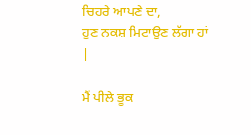ਚਿਹਰੇ ਆਪਣੇ ਦਾ,
ਹੁਣ ਨਕਸ਼ ਮਿਟਾਉਣ ਲੱਗਾ ਹਾਂ |

ਮੈਂ ਪੀਲੇ ਭੂਕ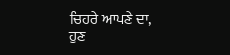ਚਿਹਰੇ ਆਪਣੇ ਦਾ,
ਹੁਣ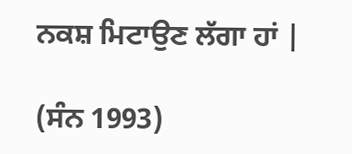ਨਕਸ਼ ਮਿਟਾਉਣ ਲੱਗਾ ਹਾਂ |

(ਸੰਨ 1993)